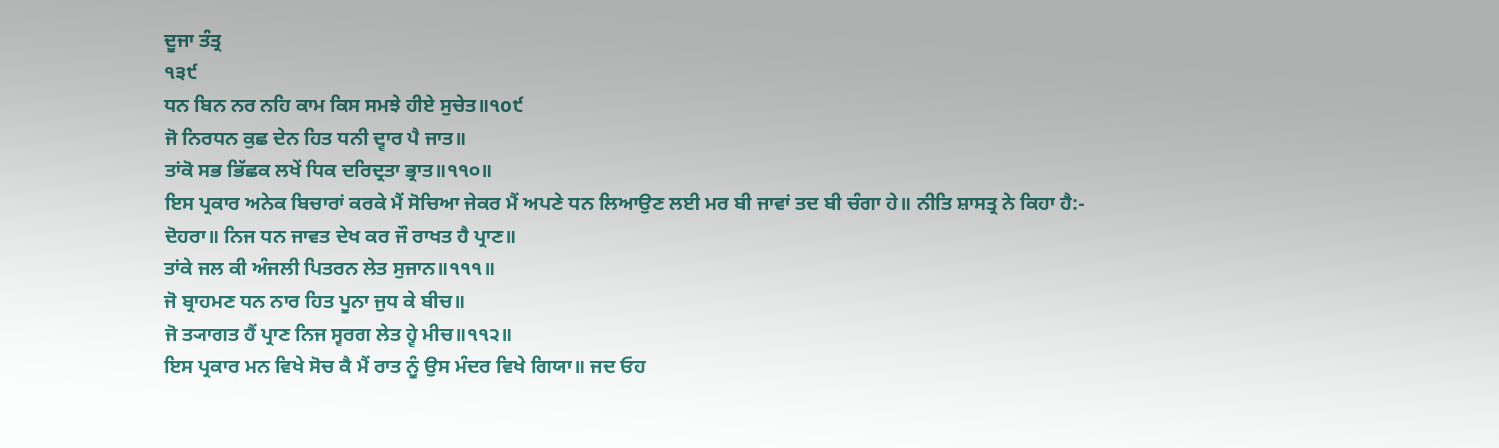ਦੂਜਾ ਤੰਤ੍ਰ
੧੩੯
ਧਨ ਬਿਨ ਨਰ ਨਹਿ ਕਾਮ ਕਿਸ ਸਮਝੇ ਹੀਏ ਸੁਚੇਤ॥੧o੯
ਜੋ ਨਿਰਧਨ ਕੁਛ ਦੇਨ ਹਿਤ ਧਨੀ ਦ੍ਵਾਰ ਪੈ ਜਾਤ॥
ਤਾਂਕੋ ਸਭ ਭਿੱਛਕ ਲਖੇਂ ਧਿਕ ਦਰਿਦ੍ਰਤਾ ਭ੍ਰਾਤ॥੧੧੦॥
ਇਸ ਪ੍ਰਕਾਰ ਅਨੇਕ ਬਿਚਾਰਾਂ ਕਰਕੇ ਮੈਂ ਸੋਚਿਆ ਜੇਕਰ ਮੈਂ ਅਪਣੇ ਧਨ ਲਿਆਉਣ ਲਈ ਮਰ ਬੀ ਜਾਵਾਂ ਤਦ ਬੀ ਚੰਗਾ ਹੇ॥ ਨੀਤਿ ਸ਼ਾਸਤ੍ਰ ਨੇ ਕਿਹਾ ਹੈ:-
ਦੋਹਰਾ॥ ਨਿਜ ਧਨ ਜਾਵਤ ਦੇਖ ਕਰ ਜੌ ਰਾਖਤ ਹੈ ਪ੍ਰਾਣ॥
ਤਾਂਕੇ ਜਲ ਕੀ ਅੰਜਲੀ ਪਿਤਰਨ ਲੇਤ ਸੁਜਾਨ॥੧੧੧॥
ਜੋ ਬ੍ਰਾਹਮਣ ਧਨ ਨਾਰ ਹਿਤ ਪੂਨਾ ਜੁਧ ਕੇ ਬੀਚ॥
ਜੋ ਤ੍ਯਾਗਤ ਹੈਂ ਪ੍ਰਾਣ ਨਿਜ ਸ੍ਵਰਗ ਲੇਤ ਹ੍ਵੇ ਮੀਚ॥੧੧੨॥
ਇਸ ਪ੍ਰਕਾਰ ਮਨ ਵਿਖੇ ਸੋਚ ਕੈ ਮੈਂ ਰਾਤ ਨੂੰ ਉਸ ਮੰਦਰ ਵਿਖੇ ਗਿਯਾ॥ ਜਦ ਓਹ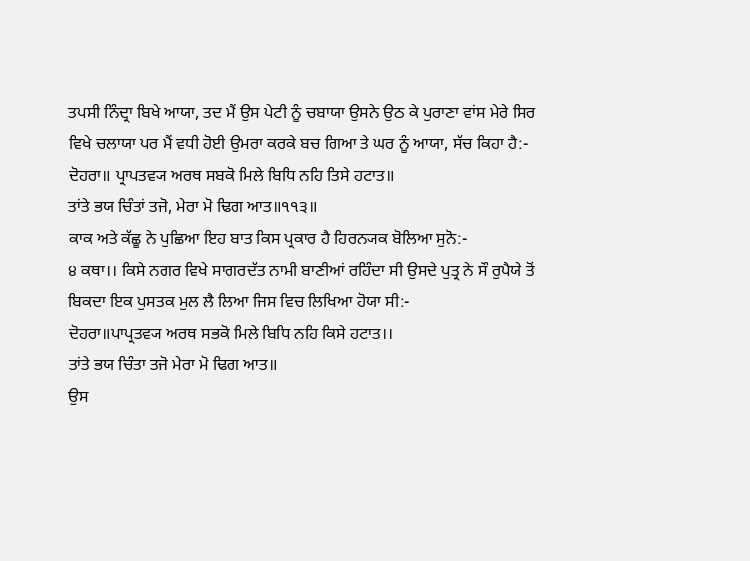ਤਪਸੀ ਨਿੰਦ੍ਰਾ ਬਿਖੇ ਆਯਾ, ਤਦ ਮੈਂ ਉਸ ਪੇਟੀ ਨੂੰ ਚਬਾਯਾ ਉਸਨੇ ਉਠ ਕੇ ਪੁਰਾਣਾ ਵਾਂਸ ਮੇਰੇ ਸਿਰ ਵਿਖੇ ਚਲਾਯਾ ਪਰ ਮੈਂ ਵਧੀ ਹੋਈ ਉਮਰਾ ਕਰਕੇ ਬਚ ਗਿਆ ਤੇ ਘਰ ਨੂੰ ਆਯਾ, ਸੱਚ ਕਿਹਾ ਹੈ:-
ਦੋਹਰਾ॥ ਪ੍ਰਾਪਤਵ੍ਯ ਅਰਥ ਸਬਕੋ ਮਿਲੇ ਬਿਧਿ ਨਹਿ ਤਿਸੇ ਹਟਾਤ॥
ਤਾਂਤੇ ਭਯ ਚਿੰਤਾਂ ਤਜੋ, ਮੇਰਾ ਮੋ ਢਿਗ ਆਤ॥੧੧੩॥
ਕਾਕ ਅਤੇ ਕੱਛੂ ਨੇ ਪੁਛਿਆ ਇਹ ਬਾਤ ਕਿਸ ਪ੍ਰਕਾਰ ਹੈ ਹਿਰਨ੍ਯਕ ਬੋਲਿਆ ਸੁਨੋ:-
੪ ਕਥਾ।। ਕਿਸੇ ਨਗਰ ਵਿਖੇ ਸਾਗਰਦੱਤ ਨਾਮੀ ਬਾਣੀਆਂ ਰਹਿੰਦਾ ਸੀ ਉਸਦੇ ਪੁਤ੍ਰ ਨੇ ਸੌ ਰੁਪੈਯੇ ਤੋਂ ਬਿਕਦਾ ਇਕ ਪੁਸਤਕ ਮੁਲ ਲੈ ਲਿਆ ਜਿਸ ਵਿਚ ਲਿਖਿਆ ਹੋਯਾ ਸੀ:-
ਦੋਹਰਾ॥ਪਾਪ੍ਰਤਵ੍ਯ ਅਰਥ ਸਭਕੋ ਮਿਲੇ ਬਿਧਿ ਨਹਿ ਕਿਸੇ ਹਟਾਤ।।
ਤਾਂਤੇ ਭਯ ਚਿੰਤਾ ਤਜੋ ਮੇਰਾ ਮੋ ਢਿਗ ਆਤ॥
ਉਸ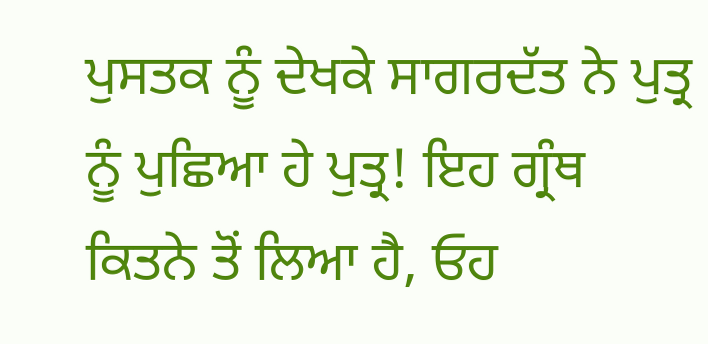ਪੁਸਤਕ ਨੂੰ ਦੇਖਕੇ ਸਾਗਰਦੱਤ ਨੇ ਪੁਤ੍ਰ ਨੂੰ ਪੁਛਿਆ ਹੇ ਪੁਤ੍ਰ! ਇਹ ਗ੍ਰੰਥ ਕਿਤਨੇ ਤੋਂ ਲਿਆ ਹੈ, ਓਹ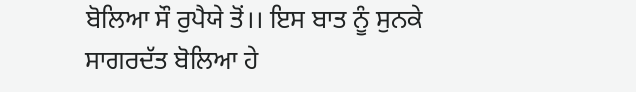ਬੋਲਿਆ ਸੌ ਰੁਪੈਯੇ ਤੋਂ।। ਇਸ ਬਾਤ ਨੂੰ ਸੁਨਕੇ ਸਾਗਰਦੱਤ ਬੋਲਿਆ ਹੇ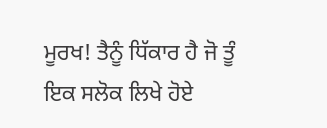ਮੂਰਖ! ਤੈਨੂੰ ਧਿੱਕਾਰ ਹੈ ਜੋ ਤੂੰ ਇਕ ਸਲੋਕ ਲਿਖੇ ਹੋਏ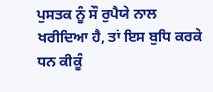ਪੁਸਤਕ ਨੂੰ ਸੌ ਰੁਪੈਯੇ ਨਾਲ ਖਰੀਦਿਆ ਹੈ, ਤਾਂ ਇਸ ਬੁਧਿ ਕਰਕੇ ਧਨ ਕੀਕੂੰ